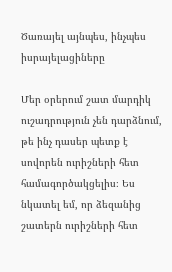Ծառայել այնպես, ինչպես իսրայելացիները

Մեր օրերում շատ մարդիկ ուշադրություն չեն դարձնում, թե ինչ դասեր պետք է սովորեն ուրիշների հետ համագործակցելիս։ Ես նկատել եմ, որ ձեզանից շատերն ուրիշների հետ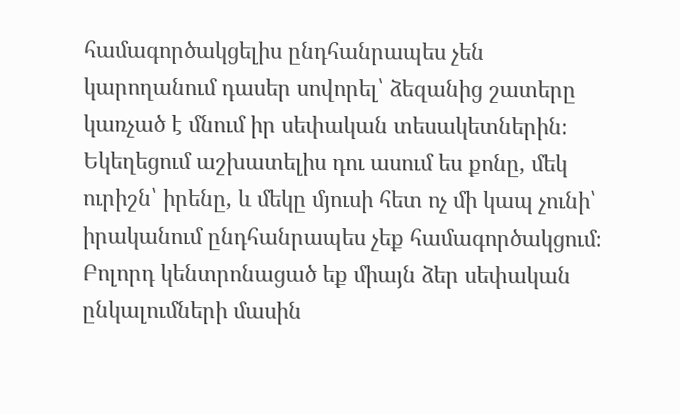համագործակցելիս ընդհանրապես չեն կարողանում դասեր սովորել՝ ձեզանից շատերը կառչած է մնում իր սեփական տեսակետներին։ Եկեղեցում աշխատելիս դու ասում ես քոնը, մեկ ուրիշն՝ իրենը, և մեկը մյուսի հետ ոչ մի կապ չունի՝ իրականում ընդհանրապես չեք համագործակցում։ Բոլորդ կենտրոնացած եք միայն ձեր սեփական ընկալումների մասին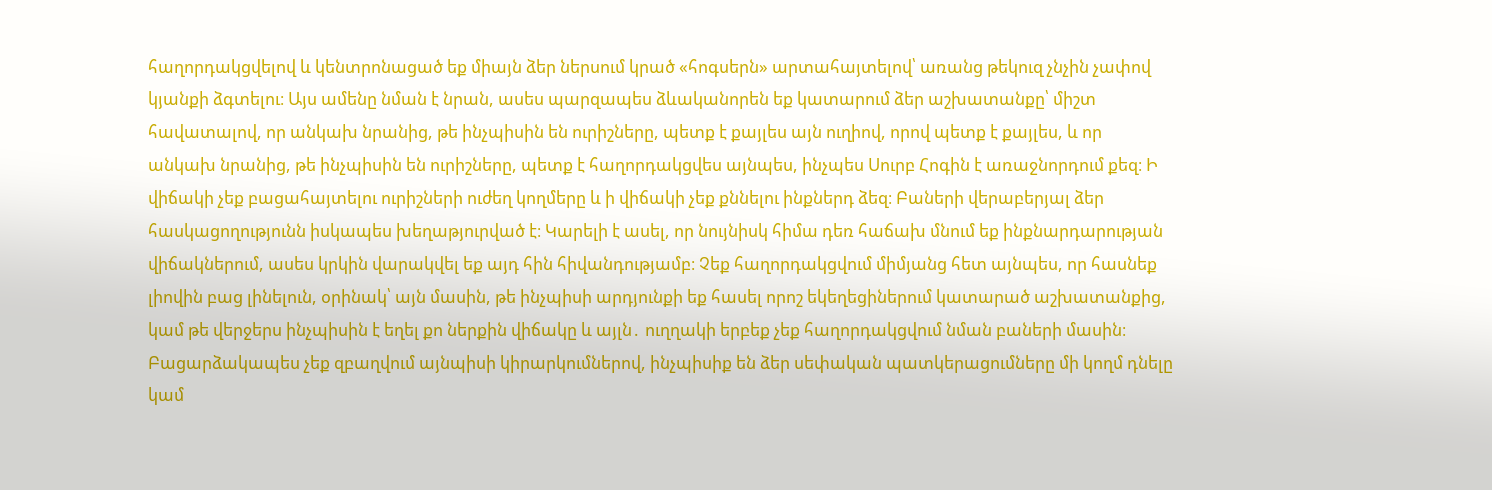հաղորդակցվելով և կենտրոնացած եք միայն ձեր ներսում կրած «հոգսերն» արտահայտելով՝ առանց թեկուզ չնչին չափով կյանքի ձգտելու։ Այս ամենը նման է նրան, ասես պարզապես ձևականորեն եք կատարում ձեր աշխատանքը՝ միշտ հավատալով, որ անկախ նրանից, թե ինչպիսին են ուրիշները, պետք է քայլես այն ուղիով, որով պետք է քայլես, և որ անկախ նրանից, թե ինչպիսին են ուրիշները, պետք է հաղորդակցվես այնպես, ինչպես Սուրբ Հոգին է առաջնորդում քեզ։ Ի վիճակի չեք բացահայտելու ուրիշների ուժեղ կողմերը և ի վիճակի չեք քննելու ինքներդ ձեզ։ Բաների վերաբերյալ ձեր հասկացողությունն իսկապես խեղաթյուրված է։ Կարելի է ասել, որ նույնիսկ հիմա դեռ հաճախ մնում եք ինքնարդարության վիճակներում, ասես կրկին վարակվել եք այդ հին հիվանդությամբ։ Չեք հաղորդակցվում միմյանց հետ այնպես, որ հասնեք լիովին բաց լինելուն, օրինակ՝ այն մասին, թե ինչպիսի արդյունքի եք հասել որոշ եկեղեցիներում կատարած աշխատանքից, կամ թե վերջերս ինչպիսին է եղել քո ներքին վիճակը և այլն․ ուղղակի երբեք չեք հաղորդակցվում նման բաների մասին։ Բացարձակապես չեք զբաղվում այնպիսի կիրարկումներով, ինչպիսիք են ձեր սեփական պատկերացումները մի կողմ դնելը կամ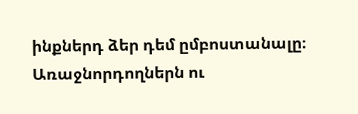ինքներդ ձեր դեմ ըմբոստանալը։ Առաջնորդողներն ու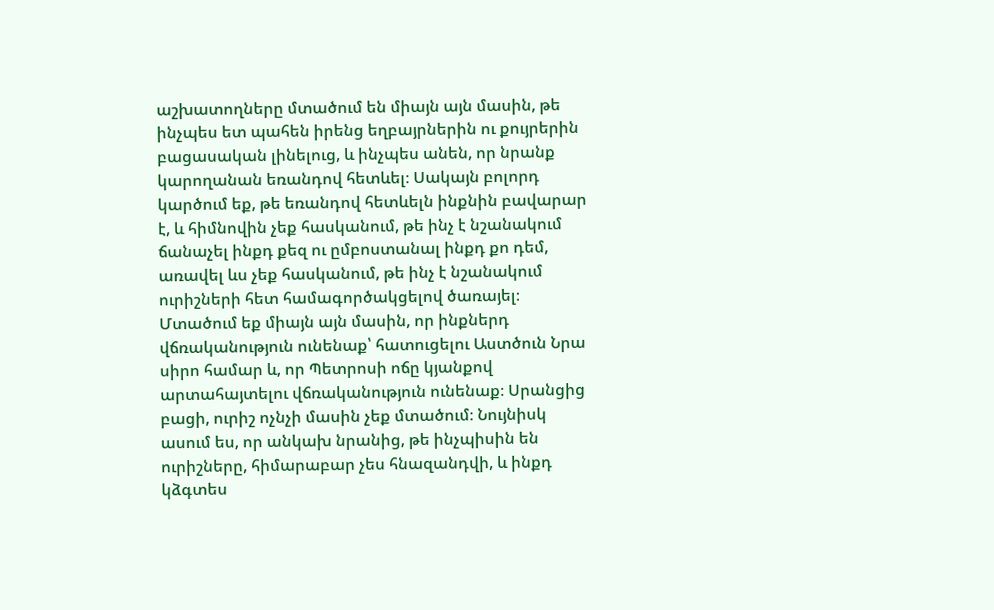աշխատողները մտածում են միայն այն մասին, թե ինչպես ետ պահեն իրենց եղբայրներին ու քույրերին բացասական լինելուց, և ինչպես անեն, որ նրանք կարողանան եռանդով հետևել։ Սակայն բոլորդ կարծում եք, թե եռանդով հետևելն ինքնին բավարար է, և հիմնովին չեք հասկանում, թե ինչ է նշանակում ճանաչել ինքդ քեզ ու ըմբոստանալ ինքդ քո դեմ, առավել ևս չեք հասկանում, թե ինչ է նշանակում ուրիշների հետ համագործակցելով ծառայել։ Մտածում եք միայն այն մասին, որ ինքներդ վճռականություն ունենաք՝ հատուցելու Աստծուն Նրա սիրո համար և, որ Պետրոսի ոճը կյանքով արտահայտելու վճռականություն ունենաք։ Սրանցից բացի, ուրիշ ոչնչի մասին չեք մտածում։ Նույնիսկ ասում ես, որ անկախ նրանից, թե ինչպիսին են ուրիշները, հիմարաբար չես հնազանդվի, և ինքդ կձգտես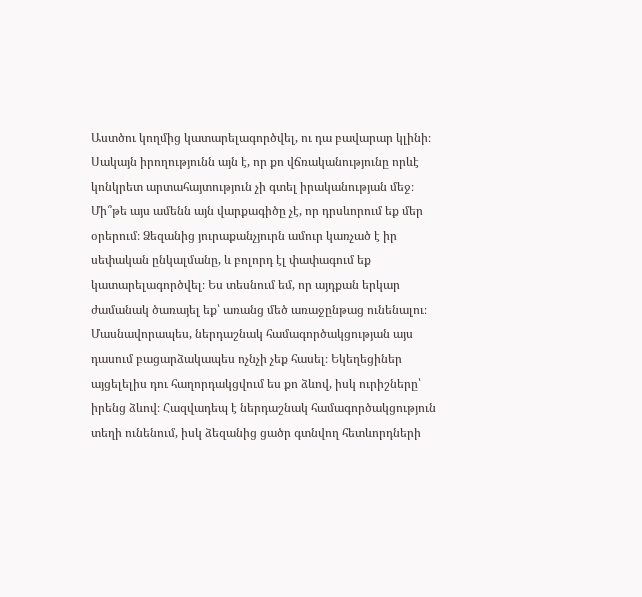Աստծու կողմից կատարելագործվել, ու դա բավարար կլինի։ Սակայն իրողությունն այն է, որ քո վճռականությունը որևէ կոնկրետ արտահայտություն չի գտել իրականության մեջ։ Մի՞թե այս ամենն այն վարքագիծը չէ, որ դրսևորում եք մեր օրերում։ Ձեզանից յուրաքանչյուրն ամուր կառչած է իր սեփական ընկալմանը, և բոլորդ էլ փափագում եք կատարելագործվել։ Ես տեսնում եմ, որ այդքան երկար ժամանակ ծառայել եք՝ առանց մեծ առաջընթաց ունենալու։ Մասնավորապես, ներդաշնակ համագործակցության այս դասում բացարձակապես ոչնչի չեք հասել։ Եկեղեցիներ այցելելիս դու հաղորդակցվում ես քո ձևով, իսկ ուրիշները՝ իրենց ձևով։ Հազվադեպ է ներդաշնակ համագործակցություն տեղի ունենում, իսկ ձեզանից ցածր գտնվող հետևորդների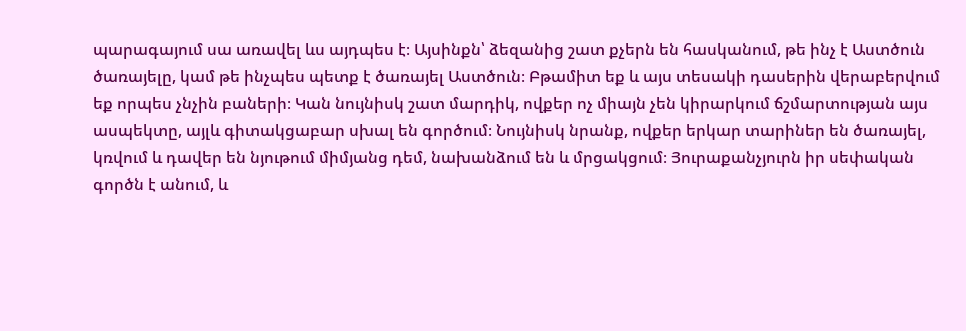պարագայում սա առավել ևս այդպես է։ Այսինքն՝ ձեզանից շատ քչերն են հասկանում, թե ինչ է Աստծուն ծառայելը, կամ թե ինչպես պետք է ծառայել Աստծուն։ Բթամիտ եք և այս տեսակի դասերին վերաբերվում եք որպես չնչին բաների։ Կան նույնիսկ շատ մարդիկ, ովքեր ոչ միայն չեն կիրարկում ճշմարտության այս ասպեկտը, այլև գիտակցաբար սխալ են գործում։ Նույնիսկ նրանք, ովքեր երկար տարիներ են ծառայել, կռվում և դավեր են նյութում միմյանց դեմ, նախանձում են և մրցակցում։ Յուրաքանչյուրն իր սեփական գործն է անում, և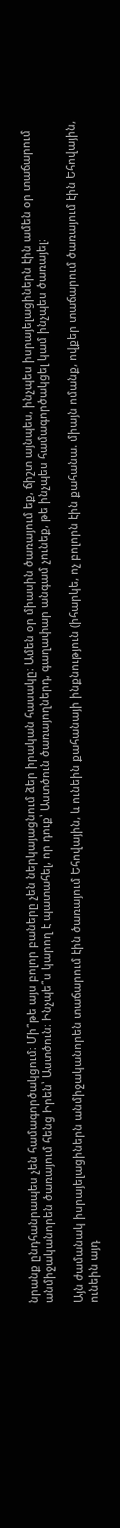նրանք ընդհանրապես չեն համագործակցում։ Մի՞թե այս բոլոր բաները չեն ներկայացնում ձեր իրական հասակը։ Ամեն օր միասին ծառայում եք, ճիշտ այնպես, ինչպես իսրայելացիներն էին ամեն օր տաճարում անմիջականորեն ծառայում հենց Իրեն՝ Աստծուն։ Ինչպե՞ս կարող է պատահել, որ դուք՝ Աստծուն ծառայողներդ, գաղափար անգամ չունեք, թե ինչպես համագործակցել կամ ինչպես ծառայել։

Այն ժամանակ իսրայելացիներն անմիջականորեն տաճարում էին ծառայում Եհովային, և ունեին քահանայի ինքնություն (իհարկե, ոչ բոլորն էին քահանա. միայն ոմանք, ովքեր տաճարում ծառայում էին Եհովային, ունեին այդ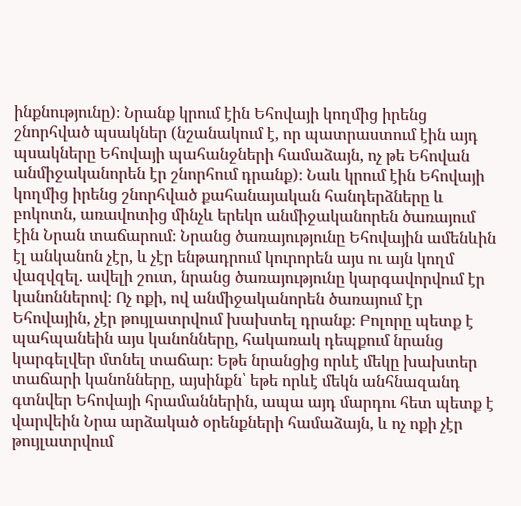ինքնությունը)։ Նրանք կրում էին Եհովայի կողմից իրենց շնորհված պսակներ (նշանակում է, որ պատրաստում էին այդ պսակները Եհովայի պահանջների համաձայն, ոչ թե Եհովան անմիջականորեն էր շնորհում դրանք)։ Նաև կրում էին Եհովայի կողմից իրենց շնորհված քահանայական հանդերձները և բոկոտն, առավոտից մինչև երեկո անմիջականորեն ծառայում էին Նրան տաճարում։ Նրանց ծառայությունը Եհովային ամենևին էլ անկանոն չէր, և չէր ենթադրում կուրորեն այս ու այն կողմ վազվզել. ավելի շուտ, նրանց ծառայությունը կարգավորվում էր կանոններով։ Ոչ ոքի, ով անմիջականորեն ծառայում էր Եհովային, չէր թույլատրվում խախտել դրանք։ Բոլորը պետք է պահպանեին այս կանոնները, հակառակ դեպքում նրանց կարգելվեր մտնել տաճար։ Եթե նրանցից որևէ մեկը խախտեր տաճարի կանոնները, այսինքն՝ եթե որևէ մեկն անհնազանդ գտնվեր Եհովայի հրամաններին, ապա այդ մարդու հետ պետք է վարվեին Նրա արձակած օրենքների համաձայն, և ոչ ոքի չէր թույլատրվում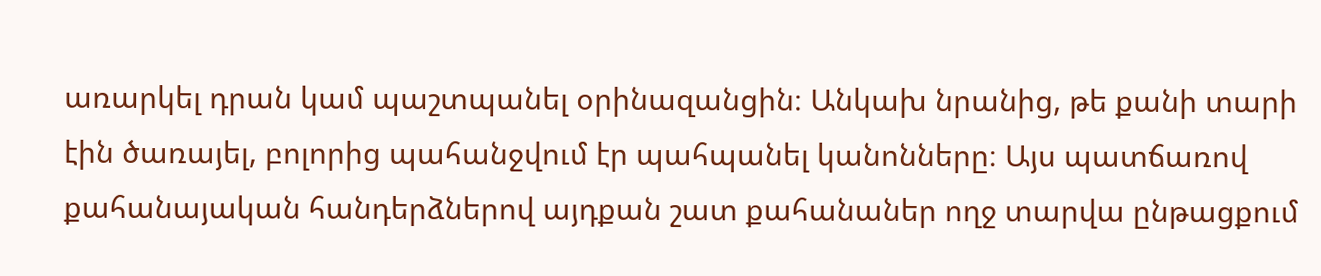առարկել դրան կամ պաշտպանել օրինազանցին։ Անկախ նրանից, թե քանի տարի էին ծառայել, բոլորից պահանջվում էր պահպանել կանոնները։ Այս պատճառով քահանայական հանդերձներով այդքան շատ քահանաներ ողջ տարվա ընթացքում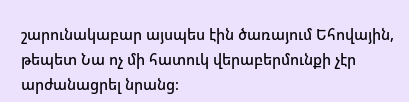շարունակաբար այսպես էին ծառայում Եհովային, թեպետ Նա ոչ մի հատուկ վերաբերմունքի չէր արժանացրել նրանց։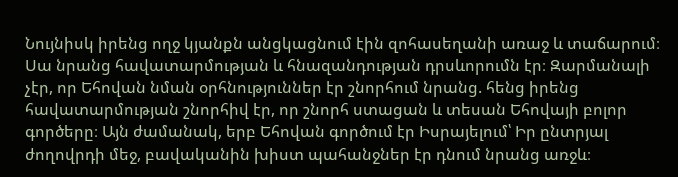Նույնիսկ իրենց ողջ կյանքն անցկացնում էին զոհասեղանի առաջ և տաճարում։ Սա նրանց հավատարմության և հնազանդության դրսևորումն էր։ Զարմանալի չէր, որ Եհովան նման օրհնություններ էր շնորհում նրանց. հենց իրենց հավատարմության շնորհիվ էր, որ շնորհ ստացան և տեսան Եհովայի բոլոր գործերը։ Այն ժամանակ, երբ Եհովան գործում էր Իսրայելում՝ Իր ընտրյալ ժողովրդի մեջ, բավականին խիստ պահանջներ էր դնում նրանց առջև։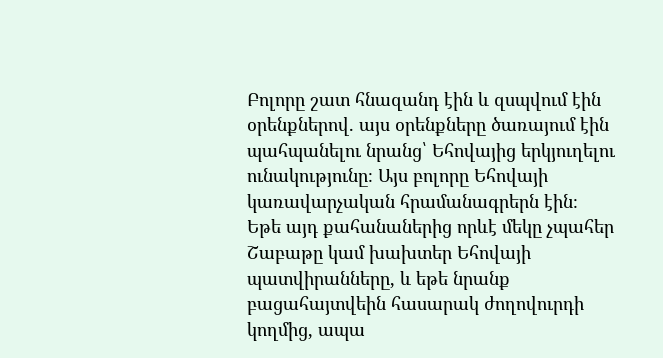Բոլորը շատ հնազանդ էին և զսպվում էին օրենքներով. այս օրենքները ծառայում էին պահպանելու նրանց՝ Եհովայից երկյուղելու ունակությունը։ Այս բոլորը Եհովայի կառավարչական հրամանագրերն էին։ Եթե այդ քահանաներից որևէ մեկը չպահեր Շաբաթը կամ խախտեր Եհովայի պատվիրանները, և եթե նրանք բացահայտվեին հասարակ ժողովուրդի կողմից, ապա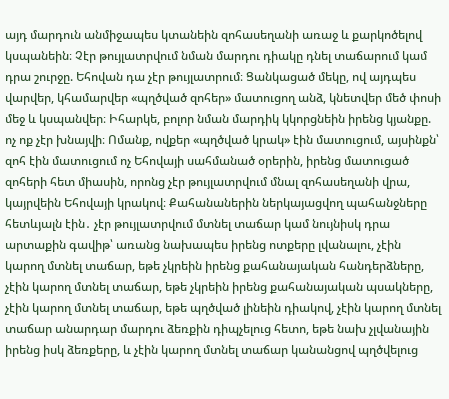այդ մարդուն անմիջապես կտանեին զոհասեղանի առաջ և քարկոծելով կսպանեին։ Չէր թույլատրվում նման մարդու դիակը դնել տաճարում կամ դրա շուրջը. Եհովան դա չէր թույլատրում։ Ցանկացած մեկը, ով այդպես վարվեր, կհամարվեր «պղծված զոհեր» մատուցող անձ, կնետվեր մեծ փոսի մեջ և կսպանվեր։ Իհարկե, բոլոր նման մարդիկ կկորցնեին իրենց կյանքը. ոչ ոք չէր խնայվի։ Ոմանք, ովքեր «պղծված կրակ» էին մատուցում, այսինքն՝ զոհ էին մատուցում ոչ Եհովայի սահմանած օրերին, իրենց մատուցած զոհերի հետ միասին, որոնց չէր թույլատրվում մնալ զոհասեղանի վրա, կայրվեին Եհովայի կրակով։ Քահանաներին ներկայացվող պահանջները հետևյալն էին․ չէր թույլատրվում մտնել տաճար կամ նույնիսկ դրա արտաքին գավիթ՝ առանց նախապես իրենց ոտքերը լվանալու, չէին կարող մտնել տաճար, եթե չկրեին իրենց քահանայական հանդերձները, չէին կարող մտնել տաճար, եթե չկրեին իրենց քահանայական պսակները, չէին կարող մտնել տաճար, եթե պղծված լինեին դիակով, չէին կարող մտնել տաճար անարդար մարդու ձեռքին դիպչելուց հետո, եթե նախ չլվանային իրենց իսկ ձեռքերը, և չէին կարող մտնել տաճար կանանցով պղծվելուց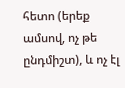հետո (երեք ամսով, ոչ թե ընդմիշտ), և ոչ էլ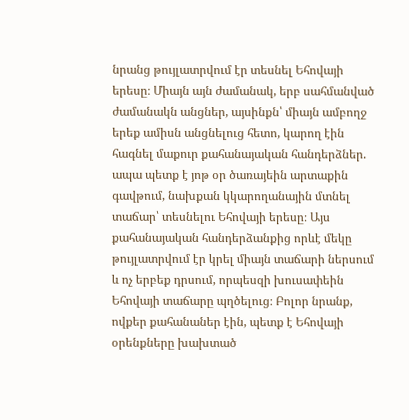նրանց թույլատրվում էր տեսնել Եհովայի երեսը։ Միայն այն ժամանակ, երբ սահմանված ժամանակն անցներ, այսինքն՝ միայն ամբողջ երեք ամիսն անցնելուց հետո, կարող էին հագնել մաքուր քահանայական հանդերձներ. ապա պետք է յոթ օր ծառայեին արտաքին գավթում, նախքան կկարողանային մտնել տաճար՝ տեսնելու Եհովայի երեսը։ Այս քահանայական հանդերձանքից որևէ մեկը թույլատրվում էր կրել միայն տաճարի ներսում և ոչ երբեք դրսում, որպեսզի խուսափեին Եհովայի տաճարը պղծելուց։ Բոլոր նրանք, ովքեր քահանաներ էին, պետք է Եհովայի օրենքները խախտած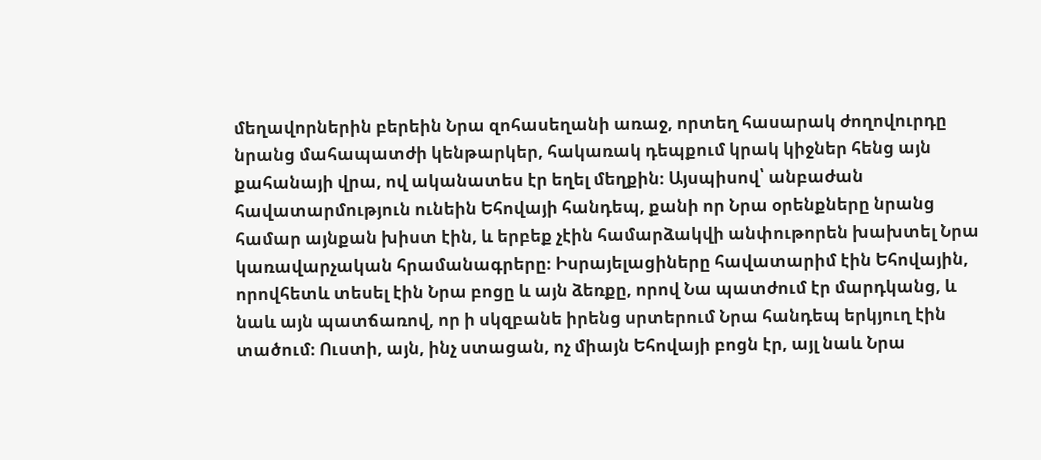մեղավորներին բերեին Նրա զոհասեղանի առաջ, որտեղ հասարակ ժողովուրդը նրանց մահապատժի կենթարկեր, հակառակ դեպքում կրակ կիջներ հենց այն քահանայի վրա, ով ականատես էր եղել մեղքին։ Այսպիսով՝ անբաժան հավատարմություն ունեին Եհովայի հանդեպ, քանի որ Նրա օրենքները նրանց համար այնքան խիստ էին, և երբեք չէին համարձակվի անփութորեն խախտել Նրա կառավարչական հրամանագրերը։ Իսրայելացիները հավատարիմ էին Եհովային, որովհետև տեսել էին Նրա բոցը և այն ձեռքը, որով Նա պատժում էր մարդկանց, և նաև այն պատճառով, որ ի սկզբանե իրենց սրտերում Նրա հանդեպ երկյուղ էին տածում։ Ուստի, այն, ինչ ստացան, ոչ միայն Եհովայի բոցն էր, այլ նաև Նրա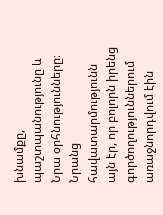խնամքը, պաշտպանությունը և Նրա օրհնությունները։ Նրանց հավատարմությունն այն էր, որ բոլորն իրենց գործողություններում առաջնորդվում էին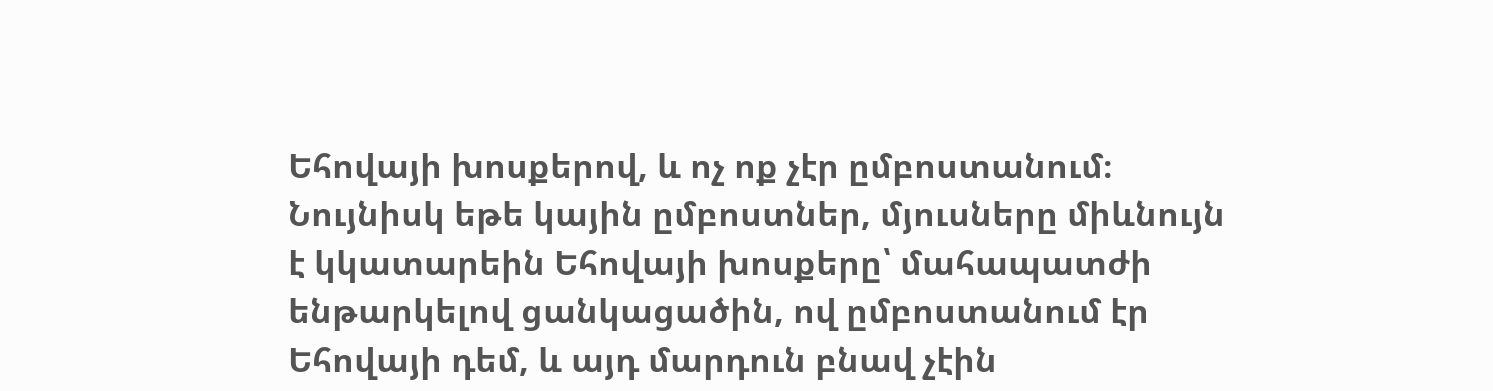Եհովայի խոսքերով, և ոչ ոք չէր ըմբոստանում։ Նույնիսկ եթե կային ըմբոստներ, մյուսները միևնույն է կկատարեին Եհովայի խոսքերը՝ մահապատժի ենթարկելով ցանկացածին, ով ըմբոստանում էր Եհովայի դեմ, և այդ մարդուն բնավ չէին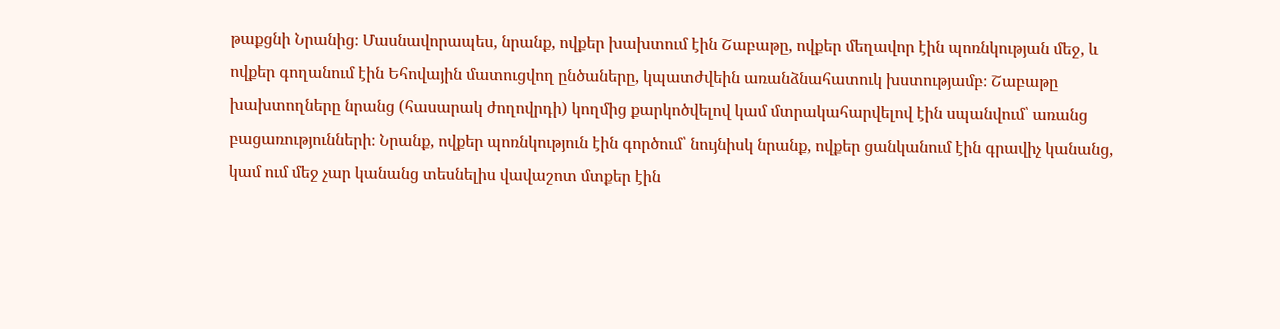թաքցնի Նրանից։ Մասնավորապես, նրանք, ովքեր խախտում էին Շաբաթը, ովքեր մեղավոր էին պոռնկության մեջ, և ովքեր գողանում էին Եհովային մատուցվող ընծաները, կպատժվեին առանձնահատուկ խստությամբ։ Շաբաթը խախտողները նրանց (հասարակ ժողովրդի) կողմից քարկոծվելով կամ մտրակահարվելով էին սպանվում՝ առանց բացառությունների։ Նրանք, ովքեր պոռնկություն էին գործում՝ նույնիսկ նրանք, ովքեր ցանկանում էին գրավիչ կանանց, կամ ում մեջ չար կանանց տեսնելիս վավաշոտ մտքեր էին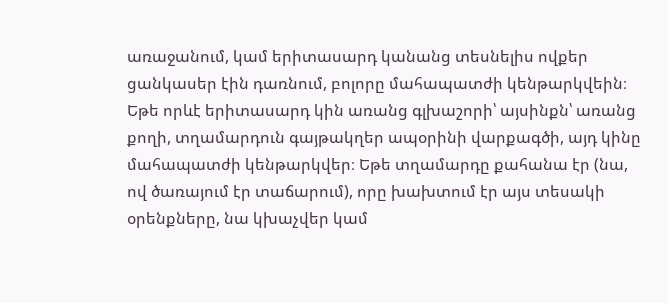առաջանում, կամ երիտասարդ կանանց տեսնելիս ովքեր ցանկասեր էին դառնում, բոլորը մահապատժի կենթարկվեին։ Եթե որևէ երիտասարդ կին առանց գլխաշորի՝ այսինքն՝ առանց քողի, տղամարդուն գայթակղեր ապօրինի վարքագծի, այդ կինը մահապատժի կենթարկվեր։ Եթե տղամարդը քահանա էր (նա, ով ծառայում էր տաճարում), որը խախտում էր այս տեսակի օրենքները, նա կխաչվեր կամ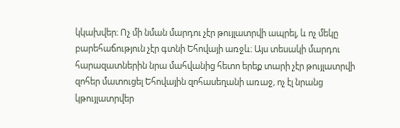կկախվեր։ Ոչ մի նման մարդու չէր թույլատրվի ապրել, և ոչ մեկը բարեհաճություն չէր գտնի Եհովայի առջև։ Այս տեսակի մարդու հարազատներին նրա մահվանից հետո երեք տարի չէր թույլատրվի զոհեր մատուցել Եհովային զոհասեղանի առաջ, ոչ էլ նրանց կթույլատրվեր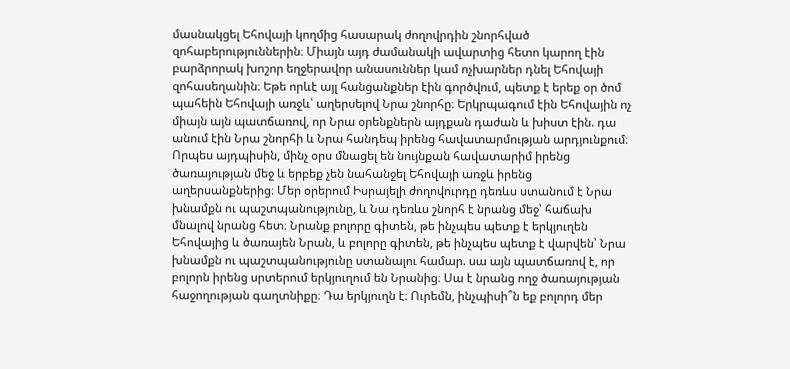մասնակցել Եհովայի կողմից հասարակ ժողովրդին շնորհված զոհաբերություններին։ Միայն այդ ժամանակի ավարտից հետո կարող էին բարձրորակ խոշոր եղջերավոր անասուններ կամ ոչխարներ դնել Եհովայի զոհասեղանին։ Եթե որևէ այլ հանցանքներ էին գործվում, պետք է երեք օր ծոմ պահեին Եհովայի առջև՝ աղերսելով Նրա շնորհը։ Երկրպագում էին Եհովային ոչ միայն այն պատճառով, որ Նրա օրենքներն այդքան դաժան և խիստ էին. դա անում էին Նրա շնորհի և Նրա հանդեպ իրենց հավատարմության արդյունքում։ Որպես այդպիսին, մինչ օրս մնացել են նույնքան հավատարիմ իրենց ծառայության մեջ և երբեք չեն նահանջել Եհովայի առջև իրենց աղերսանքներից։ Մեր օրերում Իսրայելի ժողովուրդը դեռևս ստանում է Նրա խնամքն ու պաշտպանությունը, և Նա դեռևս շնորհ է նրանց մեջ՝ հաճախ մնալով նրանց հետ։ Նրանք բոլորը գիտեն, թե ինչպես պետք է երկյուղեն Եհովայից և ծառայեն Նրան, և բոլորը գիտեն, թե ինչպես պետք է վարվեն՝ Նրա խնամքն ու պաշտպանությունը ստանալու համար. սա այն պատճառով է, որ բոլորն իրենց սրտերում երկյուղում են Նրանից։ Սա է նրանց ողջ ծառայության հաջողության գաղտնիքը։ Դա երկյուղն է։ Ուրեմն, ինչպիսի՞ն եք բոլորդ մեր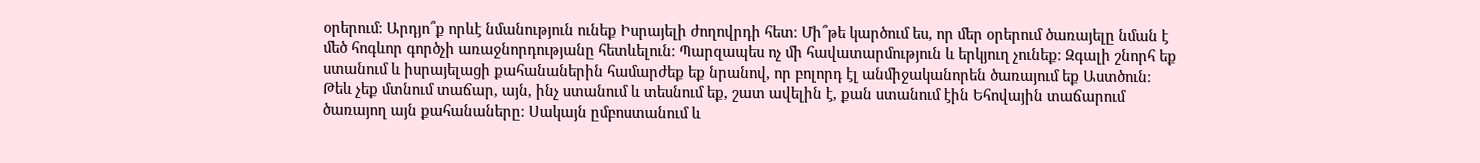օրերում։ Արդյո՞ք որևէ նմանություն ունեք Իսրայելի ժողովրդի հետ։ Մի՞թե կարծում ես, որ մեր օրերում ծառայելը նման է մեծ հոգևոր գործչի առաջնորդությանը հետևելուն։ Պարզապես ոչ մի հավատարմություն և երկյուղ չունեք։ Զգալի շնորհ եք ստանում և իսրայելացի քահանաներին համարժեք եք նրանով, որ բոլորդ էլ անմիջականորեն ծառայում եք Աստծուն։ Թեև չեք մտնում տաճար, այն, ինչ ստանում և տեսնում եք, շատ ավելին է, քան ստանում էին Եհովային տաճարում ծառայող այն քահանաները։ Սակայն ըմբոստանում և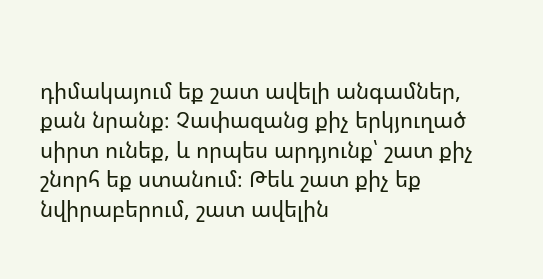դիմակայում եք շատ ավելի անգամներ, քան նրանք։ Չափազանց քիչ երկյուղած սիրտ ունեք, և որպես արդյունք՝ շատ քիչ շնորհ եք ստանում։ Թեև շատ քիչ եք նվիրաբերում, շատ ավելին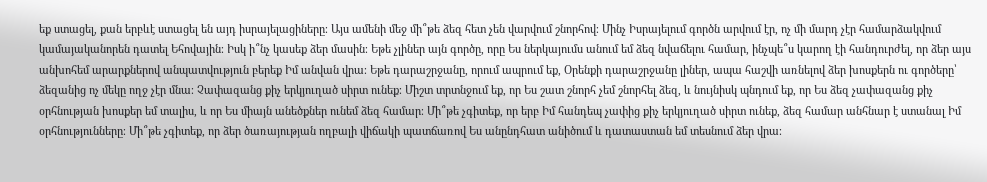եք ստացել, քան երբևէ ստացել են այդ իսրայելացիները։ Այս ամենի մեջ մի՞թե ձեզ հետ չեն վարվում շնորհով։ Մինչ Իսրայելում գործն արվում էր, ոչ մի մարդ չէր համարձակվում կամայականորեն դատել Եհովային։ Իսկ ի՞նչ կասեք ձեր մասին։ Եթե չլիներ այն գործը, որը Ես ներկայումս անում եմ ձեզ նվաճելու համար, ինչպե՞ս կարող էի հանդուրժել, որ ձեր այս անխոհեմ արարքներով անպատվություն բերեք Իմ անվան վրա։ Եթե դարաշրջանը, որում ապրում եք, Օրենքի դարաշրջանը լիներ, ապա հաշվի առնելով ձեր խոսքերն ու գործերը՝ ձեզանից ոչ մեկը ողջ չէր մնա։ Չափազանց քիչ երկյուղած սիրտ ունեք։ Միշտ տրտնջում եք, որ Ես շատ շնորհ չեմ շնորհել ձեզ, և նույնիսկ պնդում եք, որ Ես ձեզ չափազանց քիչ օրհնության խոսքեր եմ տալիս, և որ Ես միայն անեծքներ ունեմ ձեզ համար։ Մի՞թե չգիտեք, որ երբ Իմ հանդեպ չափից քիչ երկյուղած սիրտ ունեք, ձեզ համար անհնար է ստանալ Իմ օրհնությունները։ Մի՞թե չգիտեք, որ ձեր ծառայության ողբալի վիճակի պատճառով Ես անընդհատ անիծում և դատաստան եմ տեսնում ձեր վրա։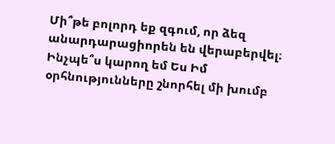Մի՞թե բոլորդ եք զգում, որ ձեզ անարդարացիորեն են վերաբերվել։ Ինչպե՞ս կարող եմ Ես Իմ օրհնությունները շնորհել մի խումբ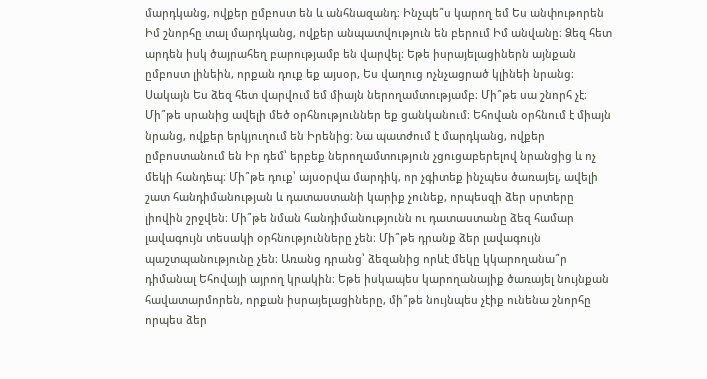մարդկանց, ովքեր ըմբոստ են և անհնազանդ։ Ինչպե՞ս կարող եմ Ես անփութորեն Իմ շնորհը տալ մարդկանց, ովքեր անպատվություն են բերում Իմ անվանը։ Ձեզ հետ արդեն իսկ ծայրահեղ բարությամբ են վարվել։ Եթե իսրայելացիներն այնքան ըմբոստ լինեին, որքան դուք եք այսօր, Ես վաղուց ոչնչացրած կլինեի նրանց։ Սակայն Ես ձեզ հետ վարվում եմ միայն ներողամտությամբ։ Մի՞թե սա շնորհ չէ։ Մի՞թե սրանից ավելի մեծ օրհնություններ եք ցանկանում։ Եհովան օրհնում է միայն նրանց, ովքեր երկյուղում են Իրենից։ Նա պատժում է մարդկանց, ովքեր ըմբոստանում են Իր դեմ՝ երբեք ներողամտություն չցուցաբերելով նրանցից և ոչ մեկի հանդեպ։ Մի՞թե դուք՝ այսօրվա մարդիկ, որ չգիտեք ինչպես ծառայել, ավելի շատ հանդիմանության և դատաստանի կարիք չունեք, որպեսզի ձեր սրտերը լիովին շրջվեն։ Մի՞թե նման հանդիմանությունն ու դատաստանը ձեզ համար լավագույն տեսակի օրհնությունները չեն։ Մի՞թե դրանք ձեր լավագույն պաշտպանությունը չեն։ Առանց դրանց՝ ձեզանից որևէ մեկը կկարողանա՞ր դիմանալ Եհովայի այրող կրակին։ Եթե իսկապես կարողանայիք ծառայել նույնքան հավատարմորեն, որքան իսրայելացիները, մի՞թե նույնպես չէիք ունենա շնորհը որպես ձեր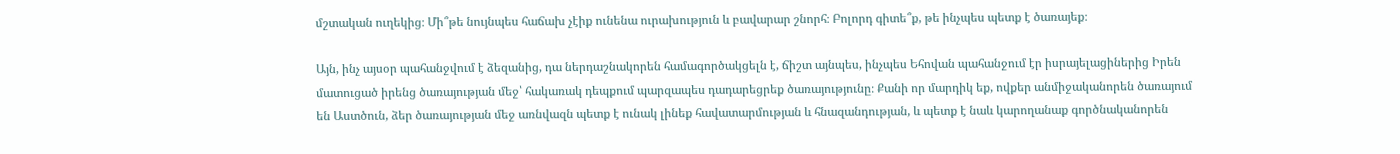մշտական ուղեկից։ Մի՞թե նույնպես հաճախ չէիք ունենա ուրախություն և բավարար շնորհ։ Բոլորդ գիտե՞ք, թե ինչպես պետք է ծառայեք։

Այն, ինչ այսօր պահանջվում է ձեզանից, դա ներդաշնակորեն համագործակցելն է, ճիշտ այնպես, ինչպես Եհովան պահանջում էր իսրայելացիներից Իրեն մատուցած իրենց ծառայության մեջ՝ հակառակ դեպքում պարզապես դադարեցրեք ծառայությունը։ Քանի որ մարդիկ եք, ովքեր անմիջականորեն ծառայում են Աստծուն, ձեր ծառայության մեջ առնվազն պետք է ունակ լինեք հավատարմության և հնազանդության, և պետք է նաև կարողանաք գործնականորեն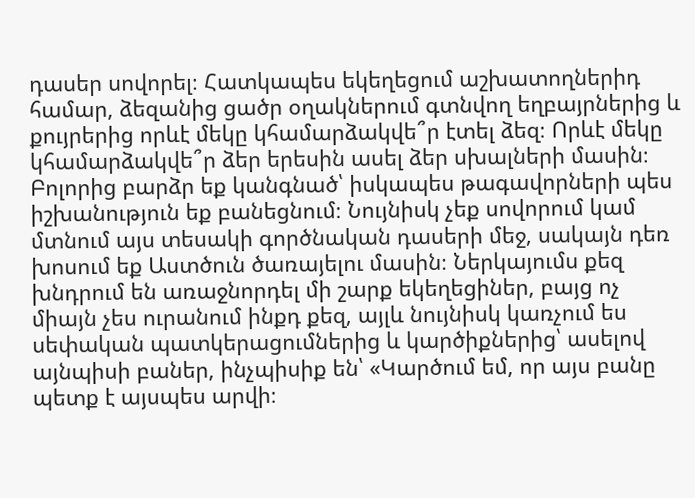դասեր սովորել։ Հատկապես եկեղեցում աշխատողներիդ համար, ձեզանից ցածր օղակներում գտնվող եղբայրներից և քույրերից որևէ մեկը կհամարձակվե՞ր էտել ձեզ։ Որևէ մեկը կհամարձակվե՞ր ձեր երեսին ասել ձեր սխալների մասին։ Բոլորից բարձր եք կանգնած՝ իսկապես թագավորների պես իշխանություն եք բանեցնում։ Նույնիսկ չեք սովորում կամ մտնում այս տեսակի գործնական դասերի մեջ, սակայն դեռ խոսում եք Աստծուն ծառայելու մասին։ Ներկայումս քեզ խնդրում են առաջնորդել մի շարք եկեղեցիներ, բայց ոչ միայն չես ուրանում ինքդ քեզ, այլև նույնիսկ կառչում ես սեփական պատկերացումներից և կարծիքներից՝ ասելով այնպիսի բաներ, ինչպիսիք են՝ «Կարծում եմ, որ այս բանը պետք է այսպես արվի։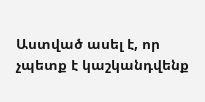Աստված ասել է, որ չպետք է կաշկանդվենք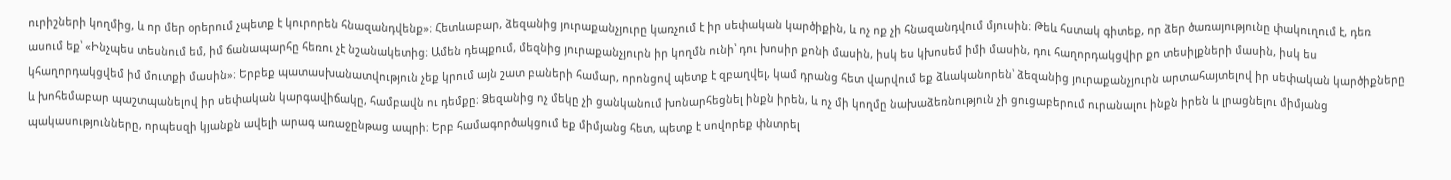ուրիշների կողմից, և որ մեր օրերում չպետք է կուրորեն հնազանդվենք»։ Հետևաբար, ձեզանից յուրաքանչյուրը կառչում է իր սեփական կարծիքին, և ոչ ոք չի հնազանդվում մյուսին։ Թեև հստակ գիտեք, որ ձեր ծառայությունը փակուղում է, դեռ ասում եք՝ «Ինչպես տեսնում եմ, իմ ճանապարհը հեռու չէ նշանակետից։ Ամեն դեպքում, մեզնից յուրաքանչյուրն իր կողմն ունի՝ դու խոսիր քոնի մասին, իսկ ես կխոսեմ իմի մասին, դու հաղորդակցվիր քո տեսիլքների մասին, իսկ ես կհաղորդակցվեմ իմ մուտքի մասին»։ Երբեք պատասխանատվություն չեք կրում այն շատ բաների համար, որոնցով պետք է զբաղվել, կամ դրանց հետ վարվում եք ձևականորեն՝ ձեզանից յուրաքանչյուրն արտահայտելով իր սեփական կարծիքները և խոհեմաբար պաշտպանելով իր սեփական կարգավիճակը, համբավն ու դեմքը։ Ձեզանից ոչ մեկը չի ցանկանում խոնարհեցնել ինքն իրեն, և ոչ մի կողմը նախաձեռնություն չի ցուցաբերում ուրանալու ինքն իրեն և լրացնելու միմյանց պակասությունները, որպեսզի կյանքն ավելի արագ առաջընթաց ապրի։ Երբ համագործակցում եք միմյանց հետ, պետք է սովորեք փնտրել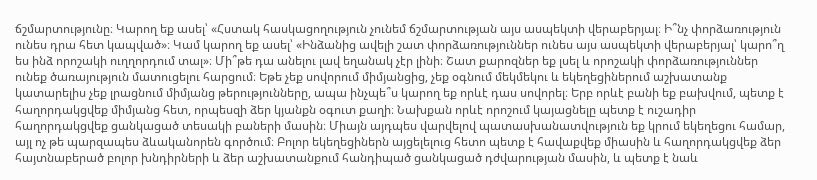ճշմարտությունը։ Կարող եք ասել՝ «Հստակ հասկացողություն չունեմ ճշմարտության այս ասպեկտի վերաբերյալ։ Ի՞նչ փորձառություն ունես դրա հետ կապված»։ Կամ կարող եք ասել՝ «Ինձանից ավելի շատ փորձառություններ ունես այս ասպեկտի վերաբերյալ՝ կարո՞ղ ես ինձ որոշակի ուղղորդում տալ»։ Մի՞թե դա անելու լավ եղանակ չէր լինի։ Շատ քարոզներ եք լսել և որոշակի փորձառություններ ունեք ծառայություն մատուցելու հարցում։ Եթե չեք սովորում միմյանցից, չեք օգնում մեկմեկու և եկեղեցիներում աշխատանք կատարելիս չեք լրացնում միմյանց թերությունները, ապա ինչպե՞ս կարող եք որևէ դաս սովորել։ Երբ որևէ բանի եք բախվում, պետք է հաղորդակցվեք միմյանց հետ, որպեսզի ձեր կյանքն օգուտ քաղի։ Նախքան որևէ որոշում կայացնելը պետք է ուշադիր հաղորդակցվեք ցանկացած տեսակի բաների մասին։ Միայն այդպես վարվելով պատասխանատվություն եք կրում եկեղեցու համար, այլ ոչ թե պարզապես ձևականորեն գործում։ Բոլոր եկեղեցիներն այցելելուց հետո պետք է հավաքվեք միասին և հաղորդակցվեք ձեր հայտնաբերած բոլոր խնդիրների և ձեր աշխատանքում հանդիպած ցանկացած դժվարության մասին, և պետք է նաև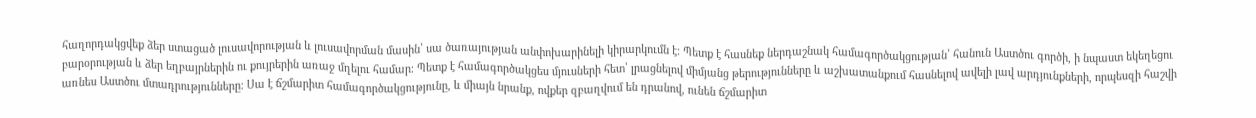հաղորդակցվեք ձեր ստացած լուսավորության և լուսավորման մասին՝ սա ծառայության անփոխարինելի կիրարկումն է։ Պետք է հասնեք ներդաշնակ համագործակցության՝ հանուն Աստծու գործի, ի նպաստ եկեղեցու բարօրության և ձեր եղբայրներին ու քույրերին առաջ մղելու համար։ Պետք է համագործակցես մյուսների հետ՝ լրացնելով միմյանց թերությունները և աշխատանքում հասնելով ավելի լավ արդյունքների, որպեսզի հաշվի առնես Աստծու մտադրությունները։ Սա է ճշմարիտ համագործակցությունը, և միայն նրանք, ովքեր զբաղվում են դրանով, ունեն ճշմարիտ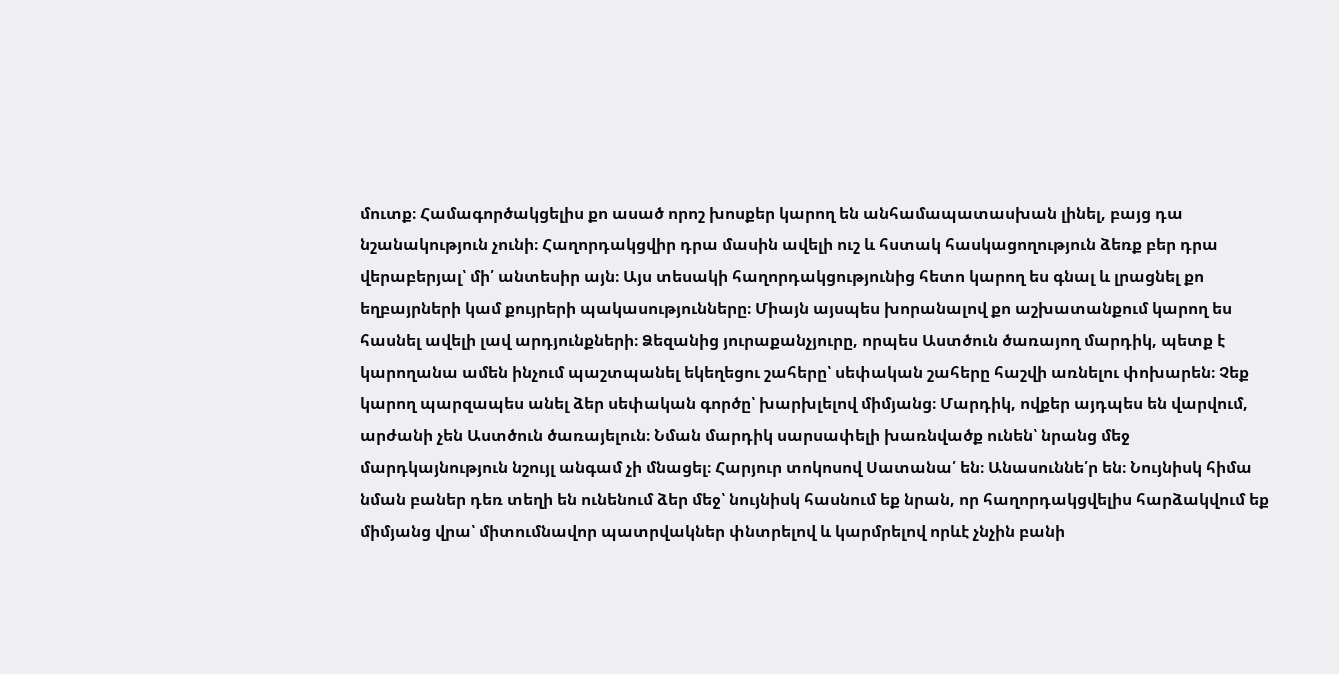մուտք։ Համագործակցելիս քո ասած որոշ խոսքեր կարող են անհամապատասխան լինել, բայց դա նշանակություն չունի։ Հաղորդակցվիր դրա մասին ավելի ուշ և հստակ հասկացողություն ձեռք բեր դրա վերաբերյալ՝ մի՛ անտեսիր այն։ Այս տեսակի հաղորդակցությունից հետո կարող ես գնալ և լրացնել քո եղբայրների կամ քույրերի պակասությունները։ Միայն այսպես խորանալով քո աշխատանքում կարող ես հասնել ավելի լավ արդյունքների։ Ձեզանից յուրաքանչյուրը, որպես Աստծուն ծառայող մարդիկ, պետք է կարողանա ամեն ինչում պաշտպանել եկեղեցու շահերը՝ սեփական շահերը հաշվի առնելու փոխարեն։ Չեք կարող պարզապես անել ձեր սեփական գործը՝ խարխլելով միմյանց։ Մարդիկ, ովքեր այդպես են վարվում, արժանի չեն Աստծուն ծառայելուն։ Նման մարդիկ սարսափելի խառնվածք ունեն՝ նրանց մեջ մարդկայնություն նշույլ անգամ չի մնացել։ Հարյուր տոկոսով Սատանա՛ են։ Անասուննե՛ր են։ Նույնիսկ հիմա նման բաներ դեռ տեղի են ունենում ձեր մեջ՝ նույնիսկ հասնում եք նրան, որ հաղորդակցվելիս հարձակվում եք միմյանց վրա՝ միտումնավոր պատրվակներ փնտրելով և կարմրելով որևէ չնչին բանի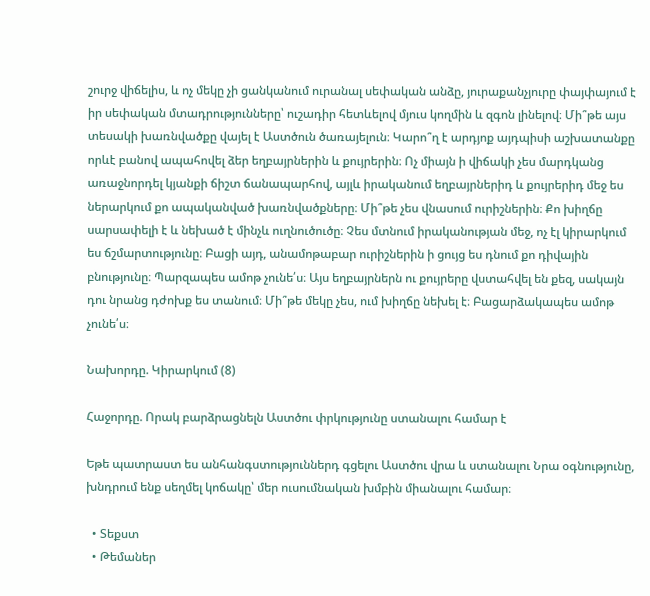շուրջ վիճելիս, և ոչ մեկը չի ցանկանում ուրանալ սեփական անձը, յուրաքանչյուրը փայփայում է իր սեփական մտադրությունները՝ ուշադիր հետևելով մյուս կողմին և զգոն լինելով։ Մի՞թե այս տեսակի խառնվածքը վայել է Աստծուն ծառայելուն։ Կարո՞ղ է արդյոք այդպիսի աշխատանքը որևէ բանով ապահովել ձեր եղբայրներին և քույրերին։ Ոչ միայն ի վիճակի չես մարդկանց առաջնորդել կյանքի ճիշտ ճանապարհով, այլև իրականում եղբայրներիդ և քույրերիդ մեջ ես ներարկում քո ապականված խառնվածքները։ Մի՞թե չես վնասում ուրիշներին։ Քո խիղճը սարսափելի է և նեխած է մինչև ուղնուծուծը։ Չես մտնում իրականության մեջ, ոչ էլ կիրարկում ես ճշմարտությունը։ Բացի այդ, անամոթաբար ուրիշներին ի ցույց ես դնում քո դիվային բնությունը։ Պարզապես ամոթ չունե՛ս։ Այս եղբայրներն ու քույրերը վստահվել են քեզ, սակայն դու նրանց դժոխք ես տանում։ Մի՞թե մեկը չես, ում խիղճը նեխել է։ Բացարձակապես ամոթ չունե՛ս։

Նախորդը. Կիրարկում (8)

Հաջորդը. Որակ բարձրացնելն Աստծու փրկությունը ստանալու համար է

Եթե պատրաստ ես անհանգստություններդ գցելու Աստծու վրա և ստանալու Նրա օգնությունը, խնդրում ենք սեղմել կոճակը՝ մեր ուսումնական խմբին միանալու համար։

  • Տեքստ
  • Թեմաներ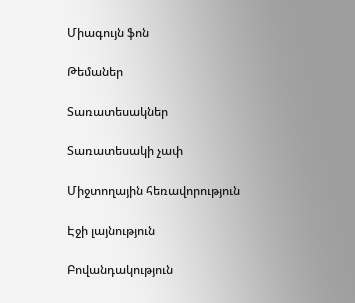Միագույն ֆոն

Թեմաներ

Տառատեսակներ

Տառատեսակի չափ

Միջտողային հեռավորություն

Էջի լայնություն

Բովանդակություն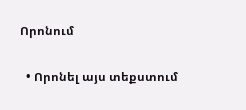Որոնում

  • Որոնել այս տեքստում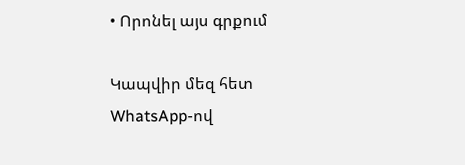• Որոնել այս գրքում

Կապվիր մեզ հետ WhatsApp-ով